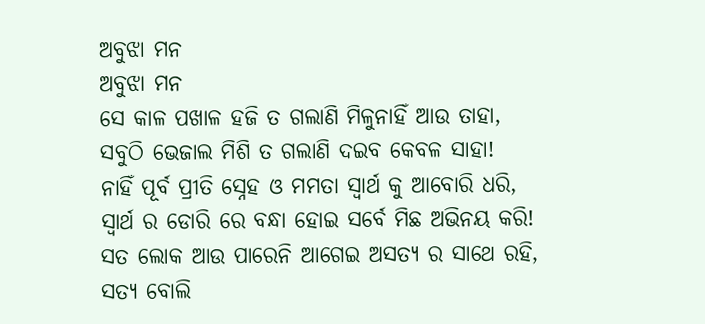ଅବୁଝା ମନ
ଅବୁଝା ମନ
ସେ କାଳ ପଖାଳ ହଜି ତ ଗଲାଣି ମିଳୁନାହିଁ ଆଉ ତାହା,
ସବୁଠି ଭେଜାଲ ମିଶି ତ ଗଲାଣି ଦଇବ କେବଳ ସାହା!
ନାହିଁ ପୂର୍ବ ପ୍ରୀତି ସ୍ନେହ ଓ ମମତା ସ୍ୱାର୍ଥ କୁ ଆବୋରି ଧରି,
ସ୍ୱାର୍ଥ ର ଡୋରି ରେ ବନ୍ଧା ହୋଇ ସର୍ବେ ମିଛ ଅଭିନୟ କରି!
ସତ ଲୋକ ଆଉ ପାରେନି ଆଗେଇ ଅସତ୍ୟ ର ସାଥେ ରହି,
ସତ୍ଯ ବୋଲି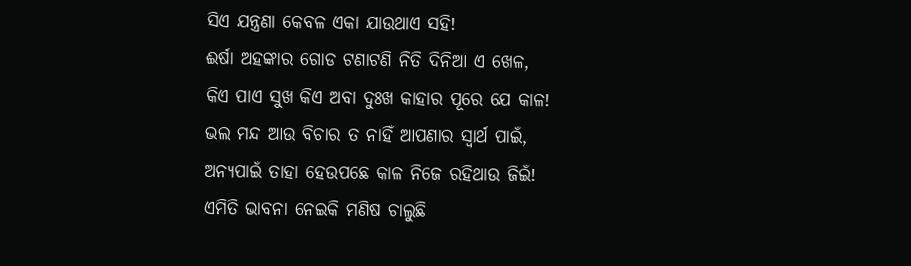ସିଏ ଯନ୍ତ୍ରଣା କେବଳ ଏକା ଯାଉଥାଏ ସହି!
ଈର୍ଷା ଅହଙ୍କାର ଗୋଡ ଟଣାଟଣି ନିତି ଦିନିଆ ଏ ଖେଳ,
କିଏ ପାଏ ସୁଖ କିଏ ଅବା ଦୁଃଖ କାହାର ପୂରେ ଯେ କାଳ!
ଭଲ ମନ୍ଦ ଆଉ ବିଚାର ତ ନାହିଁ ଆପଣାର ସ୍ୱାର୍ଥ ପାଇଁ,
ଅନ୍ୟପାଇଁ ତାହା ହେଉପଛେ କାଳ ନିଜେ ରହିଥାଉ ଜିଇଁ!
ଏମିତି ଭାବନା ନେଇକି ମଣିଷ ଚାଲୁଛି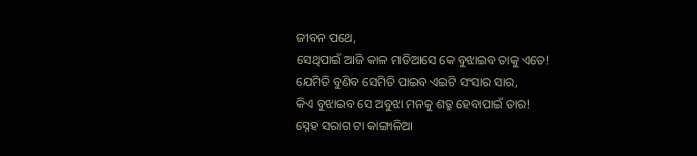ଜୀବନ ପଥେ,
ସେଥିପାଇଁ ଆଜି କାଳ ମାଡିଆସେ କେ ବୁଝାଇବ ତାକୁ ଏତେ!
ଯେମିତି ବୁଣିବ ସେମିତି ପାଇବ ଏଇଟି ସଂସାର ସାର,
କିଏ ବୁଝାଇବ ସେ ଅବୁଝା ମନକୁ ଶତ୍ରୁ ହେବାପାଇଁ ତାର!
ସ୍ନେହ ସରାଗ ଟା କାଙ୍ଗାଳିଆ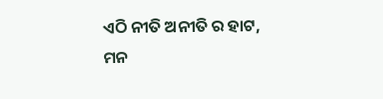ଏଠି ନୀତି ଅନୀତି ର ହାଟ,
ମନ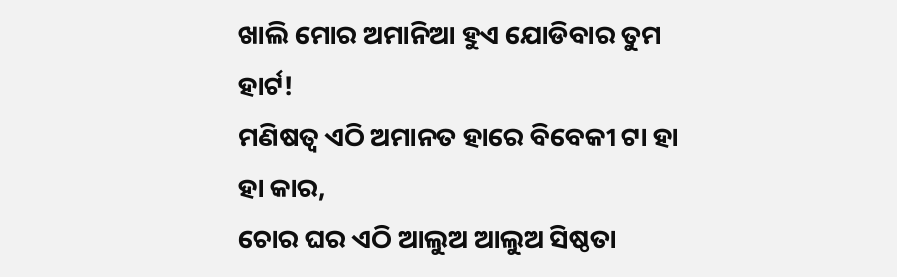ଖାଲି ମୋର ଅମାନିଆ ହୁଏ ଯୋଡିବାର ତୁମ ହାର୍ଟ!
ମଣିଷତ୍ଵ ଏଠି ଅମାନତ ହାରେ ବିବେକୀ ଟା ହା ହା କାର,
ଚୋର ଘର ଏଠି ଆଲୁଅ ଆଲୁଅ ସିଷ୍ଠତା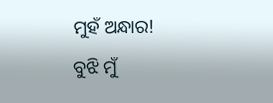ମୁହଁ ଅନ୍ଧାର!
ବୁଝି ମୁଁ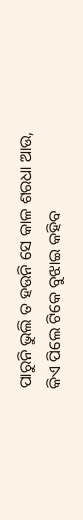ପାରୁନି ଭୁଲି ତ ହଉନି ସେ କାଳ ଶରଧା ଆଉ,
କିଏ ପିଲେ ଟିକେ ବୁଝାଇ କହିବ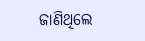ଜାଣିଥିଲେ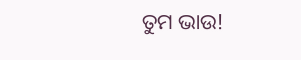ତୁମ ଭାଉ!